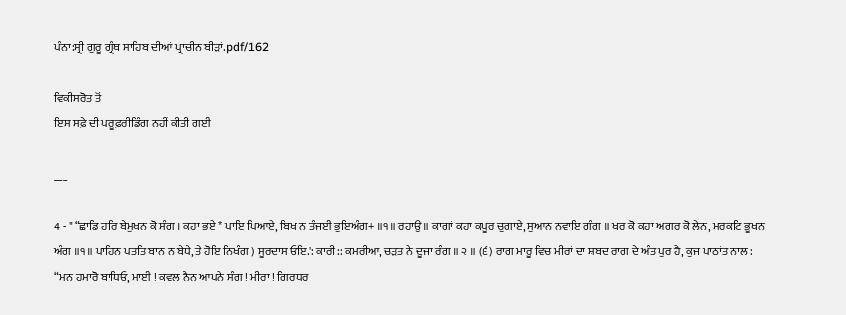ਪੰਨਾ:ਸ੍ਰੀ ਗੁਰੂ ਗ੍ਰੰਥ ਸਾਹਿਬ ਦੀਆਂ ਪ੍ਰਾਚੀਨ ਬੀੜਾਂ.pdf/162

ਵਿਕੀਸਰੋਤ ਤੋਂ
ਇਸ ਸਫ਼ੇ ਦੀ ਪਰੂਫ਼ਰੀਡਿੰਗ ਨਹੀਂ ਕੀਤੀ ਗਈ

___

4 - " “ਛਾਡਿ ਹਰਿ ਬੇਮੁਖਨ ਕੋ ਸੰਗ । ਕਹਾ ਭਏ * ਪਾਇ ਪਿਆਏ, ਬਿਖ ਨ ਤੰਜਈ ਭੁਇਅੰਗ+ ॥੧॥ ਰਹਾਉ ॥ ਕਾਗਾਂ ਕਹਾ ਕਪੂਰ ਚੁਗਾਏ, ਸੁਆਨ ਨਵਾਇ ਗੰਗ ॥ ਖਰ ਕੋ ਕਹਾ ਅਗਰ ਕੋ ਲੇਨ, ਮਰਕਟਿ ਭੂਖਨ ਅੰਗ ॥੧॥ ਪਾਹਿਨ ਪਤਤਿ ਬਾਨ ਨ ਬੇਧੇ, ਤੇ ਹੋਇ ਨਿਖੰਗ ) ਸੂਰਦਾਸ ਓਇ.': ਕਾਰੀ:: ਕਮਰੀਆ, ਚੜਤ ਨੇ ਦੂਜਾ ਰੰਗ ॥ ੨ ॥ (੬) ਰਾਗ ਮਾਰੂ ਵਿਚ ਮੀਰਾਂ ਦਾ ਸ਼ਬਦ ਰਾਗ ਦੇ ਅੰਤ ਪੁਰ ਹੈ, ਕੁਜ ਪਾਠਾਂਤ ਨਾਲ : “ਮਨ ਹਮਾਰੋ ਬਾਧਿਓ, ਮਾਈ ! ਕਵਲ ਨੈਨ ਆਪਨੇ ਸੰਗ ! ਮੀਰਾ ! ਗਿਰਧਰ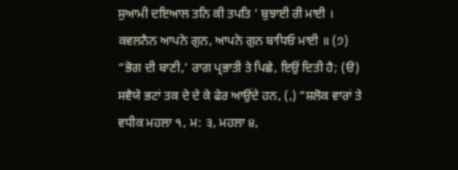ਸੁਆਮੀ ਦਇਆਲ ਤਨਿ ਕੀ ਤਪਤਿ ' ਬੁਝਾਈ ਰੀ ਮਾਈ । ਕਵਲਨੈਨ ਆਪਨੇ ਗੁਨ, ਆਪਨੇ ਗੁਨ ਬਾਧਿਓ ਮਾਈ ॥ (੭) “ਭੋਗ ਦੀ ਬਾਣੀ,’ ਰਾਗ ਪ੍ਰਭਾਤੀ ਤੇ ਪਿਛੇ, ਇਉਂ ਦਿਤੀ ਹੈ; (ੳ) ਸਵੈਯੇ ਭਟਾਂ ਤਕ ਦੇ ਦੇ ਕੇ ਫੇਰ ਆਉਂਦੇ ਹਨ, (,) “ਸ਼ਲੋਕ ਵਾਰਾਂ ਤੇ ਵਧੀਕ ਮਹਲਾ ੧, ਮ: ੩, ਮਹਲਾ ੪,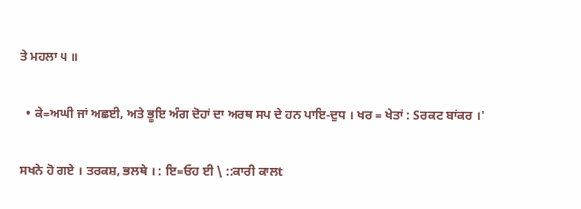ਤੇ ਮਹਲਾ ੫ ॥

  • ਕੇ=ਅਘੀ ਜਾਂ ਅਛਈ, ਅਤੇ ਭੂਇ ਅੰਗ ਦੋਹਾਂ ਦਾ ਅਰਥ ਸਪ ਦੇ ਹਨ ਪਾਇ-ਦੁਧ । ਖਰ = ਖੇਤਾਂ : Sਰਕਟ ਬਾਂਕਰ ।'

ਸਖਨੇ ਹੋ ਗਏ । ਤਰਕਸ਼, ਭਲਥੇ । : ਇ=ਓਹ ਈ \ ::ਕਾਰੀ ਕਾਲt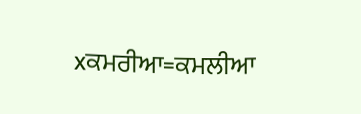xਕਮਰੀਆ=ਕਮਲੀਆ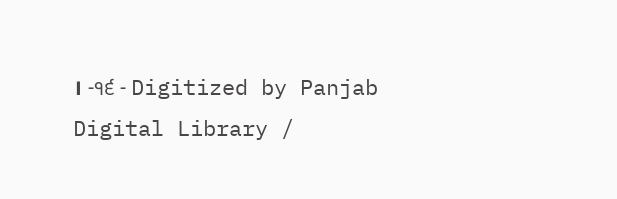। -੧੬ - Digitized by Panjab Digital Library /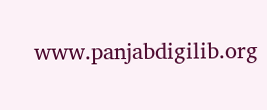www.panjabdigilib.org